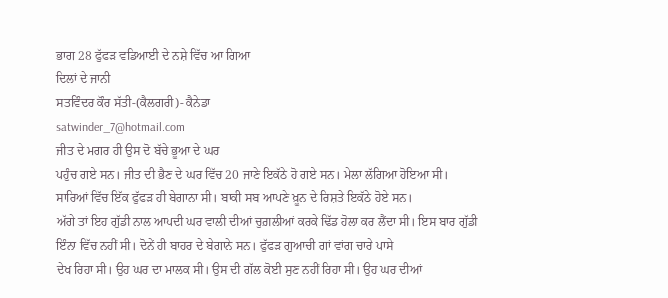ਭਾਗ 28 ਫੁੱਫੜ ਵਡਿਆਈ ਦੇ ਨਸ਼ੇ ਵਿੱਚ ਆ ਗਿਆ
ਦਿਲਾਂ ਦੇ ਜਾਨੀ
ਸਤਵਿੰਦਰ ਕੌਰ ਸੱਤੀ-(ਕੈਲਗਰੀ)- ਕੈਨੇਡਾ
satwinder_7@hotmail.com
ਜੀਤ ਦੇ ਮਗਰ ਹੀ ਉਸ ਦੋ ਬੱਚੇ ਭੂਆ ਦੇ ਘਰ
ਪਹੁੰਚ ਗਏ ਸਨ। ਜੀਤ ਦੀ ਭੈਣ ਦੇ ਘਰ ਵਿੱਚ 20 ਜਾਣੇ ਇਕੱਠੇ ਹੋ ਗਏ ਸਨ। ਮੇਲਾ ਲੱਗਿਆ ਹੋਇਆ ਸੀ।
ਸਾਰਿਆਂ ਵਿੱਚ ਇੱਕ ਫੁੱਫੜ ਹੀ ਬੇਗਾਨਾ ਸੀ। ਬਾਕੀ ਸਬ ਆਪਣੇ ਖ਼ੂਨ ਦੇ ਰਿਸ਼ਤੇ ਇਕੱਠੇ ਹੋਏ ਸਨ।
ਅੱਗੇ ਤਾਂ ਇਹ ਗੁੱਡੀ ਨਾਲ ਆਪਦੀ ਘਰ ਵਾਲੀ ਦੀਆਂ ਚੁਗ਼ਲੀਆਂ ਕਰਕੇ ਢਿੱਡ ਹੋਲਾ ਕਰ ਲੈਂਦਾ ਸੀ। ਇਸ ਬਾਰ ਗੁੱਡੀ
ਇੰਨਾ ਵਿੱਚ ਨਹੀਂ ਸੀ। ਦੋਨੇਂ ਹੀ ਬਾਹਰ ਦੇ ਬੇਗਾਨੇ ਸਨ। ਫੁੱਫੜ ਗੁਆਚੀ ਗਾਂ ਵਾਂਗ ਚਾਰੇ ਪਾਸੇ
ਦੇਖ ਰਿਹਾ ਸੀ। ਉਹ ਘਰ ਦਾ ਮਾਲਕ ਸੀ। ਉਸ ਦੀ ਗੱਲ ਕੋਈ ਸੁਣ ਨਹੀਂ ਰਿਹਾ ਸੀ। ਉਹ ਘਰ ਦੀਆਂ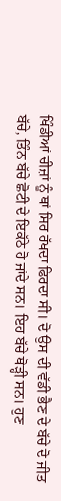ਖਿੰਡੀਆਂ ਚੀਜ਼ਾਂ ਨੂੰ ਥਾਂ ਸਿਰ ਰੱਖਦਾ ਫਿਰਦਾ ਸੀ। ਦੋ ਉਸ ਦੀ ਵੱਡੀ ਭੈਣ ਦੇ ਬੱਚੇ ਦੋ ਜੀਤ ਬੱਚੇ, ਤਿੰਨ ਬੱਚੇ ਛੋਟੀ ਦੇ ਇਕੱਠੇ ਹੋ ਜਾਂਦੇ ਸਨ। ਇਹ ਬੱਚੇ ਥੋੜ੍ਹੀ ਸਨ। ਹੁਣ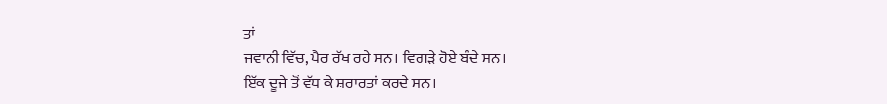ਤਾਂ
ਜਵਾਨੀ ਵਿੱਚ, ਪੈਰ ਰੱਖ ਰਹੇ ਸਨ। ਵਿਗੜੇ ਹੋਏ ਬੰਦੇ ਸਨ।
ਇੱਕ ਦੂਜੇ ਤੋਂ ਵੱਧ ਕੇ ਸ਼ਰਾਰਤਾਂ ਕਰਦੇ ਸਨ।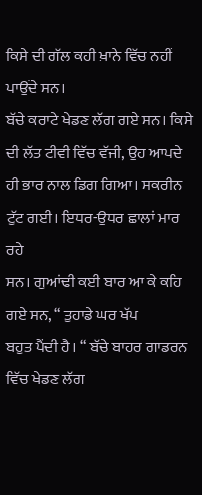ਕਿਸੇ ਦੀ ਗੱਲ ਕਹੀ ਖ਼ਾਨੇ ਵਿੱਚ ਨਹੀਂ ਪਾਉਂਦੇ ਸਨ।
ਬੱਚੇ ਕਰਾਟੇ ਖੇਡਣ ਲੱਗ ਗਏ ਸਨ। ਕਿਸੇ ਦੀ ਲੱਤ ਟੀਵੀ ਵਿੱਚ ਵੱਜੀ, ਉਹ ਆਪਦੇ ਹੀ ਭਾਰ ਨਾਲ ਡਿਗ ਗਿਆ। ਸਕਰੀਨ ਟੁੱਟ ਗਈ। ਇਧਰ-ਉਧਰ ਛਾਲਾਂ ਮਾਰ ਰਹੇ
ਸਨ। ਗੁਆਂਢੀ ਕਈ ਬਾਰ ਆ ਕੇ ਕਹਿ ਗਏ ਸਨ, “ ਤੁਹਾਡੇ ਘਰ ਖੱਪ
ਬਹੁਤ ਪੈਂਦੀ ਹੈ। “ ਬੱਚੇ ਬਾਹਰ ਗਾਡਰਨ ਵਿੱਚ ਖੇਡਣ ਲੱਗ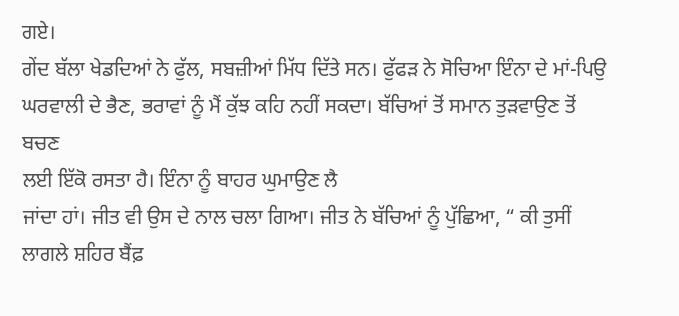ਗਏ।
ਗੇਂਦ ਬੱਲਾ ਖੇਡਦਿਆਂ ਨੇ ਫੁੱਲ, ਸਬਜ਼ੀਆਂ ਮਿੱਧ ਦਿੱਤੇ ਸਨ। ਫੁੱਫੜ ਨੇ ਸੋਚਿਆ ਇੰਨਾ ਦੇ ਮਾਂ-ਪਿਉ ਘਰਵਾਲੀ ਦੇ ਭੈਣ, ਭਰਾਵਾਂ ਨੂੰ ਮੈਂ ਕੁੱਝ ਕਹਿ ਨਹੀਂ ਸਕਦਾ। ਬੱਚਿਆਂ ਤੋਂ ਸਮਾਨ ਤੁੜਵਾਉਣ ਤੋਂ ਬਚਣ
ਲਈ ਇੱਕੋ ਰਸਤਾ ਹੈ। ਇੰਨਾ ਨੂੰ ਬਾਹਰ ਘੁਮਾਉਣ ਲੈ
ਜਾਂਦਾ ਹਾਂ। ਜੀਤ ਵੀ ਉਸ ਦੇ ਨਾਲ ਚਲਾ ਗਿਆ। ਜੀਤ ਨੇ ਬੱਚਿਆਂ ਨੂੰ ਪੁੱਛਿਆ, “ ਕੀ ਤੁਸੀਂ ਲਾਗਲੇ ਸ਼ਹਿਰ ਬੈਂਫ਼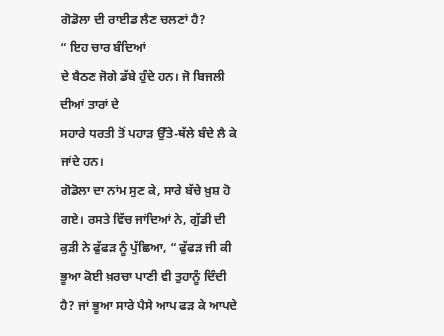ਗੋਡੋਲਾ ਦੀ ਰਾਈਡ ਲੈਣ ਚਲਣਾਂ ਹੈ?
“ ਇਹ ਚਾਰ ਬੰਦਿਆਂ
ਦੇ ਬੈਠਣ ਜੋਗੇ ਡੱਬੇ ਹੁੰਦੇ ਹਨ। ਜੋ ਬਿਜਲੀ ਦੀਆਂ ਤਾਰਾਂ ਦੇ
ਸਹਾਰੇ ਧਰਤੀ ਤੋਂ ਪਹਾੜ ਉੱਤੇ-ਥੱਲੇ ਬੰਦੇ ਲੈ ਕੇ
ਜਾਂਦੇ ਹਨ।
ਗੋਡੋਲਾ ਦਾ ਨਾਂਮ ਸੁਣ ਕੇ, ਸਾਰੇ ਬੱਚੇ ਖ਼ੁਸ਼ ਹੋ ਗਏ। ਰਸਤੇ ਵਿੱਚ ਜਾਂਦਿਆਂ ਨੇ, ਗੁੱਡੀ ਦੀ ਕੁੜੀ ਨੇ ਫੁੱਫੜ ਨੂੰ ਪੁੱਛਿਆ, “ ਫੁੱਫੜ ਜੀ ਕੀ ਭੂਆ ਕੋਈ ਖ਼ਰਚਾ ਪਾਣੀ ਵੀ ਤੁਹਾਨੂੰ ਦਿੰਦੀ ਹੈ? ਜਾਂ ਭੂਆ ਸਾਰੇ ਪੈਸੇ ਆਪ ਫੜ ਕੇ ਆਪਦੇ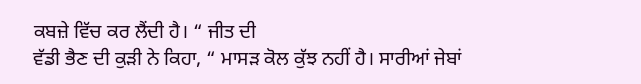ਕਬਜ਼ੇ ਵਿੱਚ ਕਰ ਲੈਂਦੀ ਹੈ। “ ਜੀਤ ਦੀ
ਵੱਡੀ ਭੈਣ ਦੀ ਕੁੜੀ ਨੇ ਕਿਹਾ, “ ਮਾਸੜ ਕੋਲ ਕੁੱਝ ਨਹੀਂ ਹੈ। ਸਾਰੀਆਂ ਜੇਬਾਂ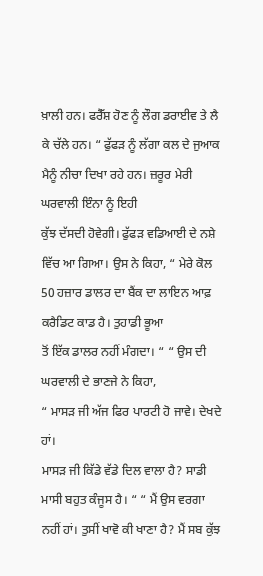ਖ਼ਾਲੀ ਹਨ। ਫਰੈੱਸ਼ ਹੋਣ ਨੂੰ ਲੌਗ ਡਰਾਈਵ ਤੇ ਲੈ ਕੇ ਚੱਲੇ ਹਨ। “ ਫੁੱਫੜ ਨੂੰ ਲੱਗਾ ਕਲ ਦੇ ਜੁਆਕ ਮੈਨੂੰ ਨੀਚਾ ਦਿਖਾ ਰਹੇ ਹਨ। ਜ਼ਰੂਰ ਮੇਰੀ ਘਰਵਾਲੀ ਇੰਨਾ ਨੂੰ ਇਹੀ
ਕੁੱਝ ਦੱਸਦੀ ਹੋਵੇਗੀ। ਫੁੱਫੜ ਵਡਿਆਈ ਦੇ ਨਸ਼ੇ ਵਿੱਚ ਆ ਗਿਆ। ਉਸ ਨੇ ਕਿਹਾ, “ ਮੇਰੇ ਕੋਲ 50 ਹਜ਼ਾਰ ਡਾਲਰ ਦਾ ਬੈਂਕ ਦਾ ਲਾਇਨ ਆਫ਼ ਕਰੈਡਿਟ ਕਾਡ ਹੈ। ਤੁਹਾਡੀ ਭੂਆ
ਤੋਂ ਇੱਕ ਡਾਲਰ ਨਹੀਂ ਮੰਗਦਾ। “ “ ਉਸ ਦੀ ਘਰਵਾਲੀ ਦੇ ਭਾਣਜੇ ਨੇ ਕਿਹਾ,
“ ਮਾਸੜ ਜੀ ਅੱਜ ਫਿਰ ਪਾਰਟੀ ਹੋ ਜਾਵੇ। ਦੇਖਦੇ ਹਾਂ।
ਮਾਸੜ ਜੀ ਕਿੱਡੇ ਵੱਡੇ ਦਿਲ ਵਾਲਾ ਹੈ? ਸਾਡੀ ਮਾਸੀ ਬਹੁਤ ਕੰਜੂਸ ਹੈ। “ “ ਮੈਂ ਉਸ ਵਰਗਾ ਨਹੀਂ ਹਾਂ। ਤੁਸੀਂ ਖਾਵੋ ਕੀ ਖਾਣਾ ਹੈ? ਮੈਂ ਸਬ ਕੁੱਝ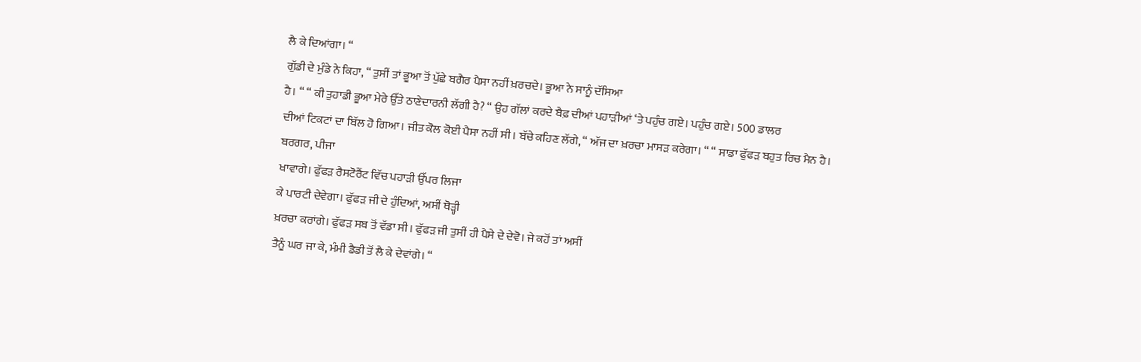ਲੈ ਕੇ ਦਿਆਂਗਾ। “
ਗੁੱਡੀ ਦੇ ਮੁੰਡੇ ਨੇ ਕਿਹਾ, “ ਤੁਸੀਂ ਤਾਂ ਭੂਆ ਤੋਂ ਪੁੱਛੇ ਬਗੈਰ ਪੈਸਾ ਨਹੀਂ ਖ਼ਰਚਦੇ। ਭੂਆ ਨੇ ਸਾਨੂੰ ਦੱਸਿਆ
ਹੈ। “ “ ਕੀ ਤੁਹਾਡੀ ਭੂਆ ਮੇਰੇ ਉੱਤੇ ਠਾਣੇਦਾਰਨੀ ਲੱਗੀ ਹੈ? “ ਉਹ ਗੱਲਾਂ ਕਰਦੇ ਬੈਫ਼ ਦੀਆਂ ਪਹਾੜੀਆਂ ‘ਤੇ ਪਹੁੰਚ ਗਏ। ਪਹੁੰਚ ਗਏ। 500 ਡਾਲਰ
ਦੀਆਂ ਟਿਕਟਾਂ ਦਾ ਬਿੱਲ ਹੋ ਗਿਆ। ਜੀਤ ਕੋਲ ਕੋਈ ਪੈਸਾ ਨਹੀਂ ਸੀ। ਬੱਚੇ ਕਹਿਣ ਲੱਗੇ, “ ਅੱਜ ਦਾ ਖ਼ਰਚਾ ਮਾਸੜ ਕਰੇਗਾ। “ “ ਸਾਡਾ ਫੁੱਫੜ ਬਹੁਤ ਰਿਚ ਮੈਨ ਹੈ। ਬਰਗਰ, ਪੀਜਾ
ਖਾਵਾਗੇ। ਫੁੱਫੜ ਰੈਸਟੋਰੈਂਟ ਵਿੱਚ ਪਹਾੜੀ ਉੱਪਰ ਲਿਜਾ
ਕੇ ਪਾਰਟੀ ਦੇਵੇਗਾ। ਫੁੱਫੜ ਜੀ ਦੇ ਹੁੰਦਿਆਂ, ਅਸੀਂ ਥੋੜ੍ਹੀ
ਖ਼ਰਚਾ ਕਰਾਂਗੇ। ਫੁੱਫੜ ਸਬ ਤੋਂ ਵੱਡਾ ਸੀ। ਫੁੱਫੜ ਜੀ ਤੁਸੀਂ ਹੀ ਪੈਸੇ ਦੇ ਦੇਵੋ। ਜੇ ਕਹੋਂ ਤਾਂ ਅਸੀਂ
ਤੈਨੂੰ ਘਰ ਜਾ ਕੇ, ਮੰਮੀ ਡੈਡੀ ਤੋਂ ਲੈ ਕੇ ਦੇਵਾਂਗੇ। “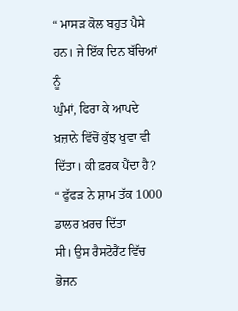“ ਮਾਸੜ ਕੋਲ ਬਹੁਤ ਪੈਸੇ ਹਨ। ਜੇ ਇੱਕ ਦਿਨ ਬੱਚਿਆਂ ਨੂੰ
ਘੁੰਮਾਂ, ਫਿਰਾ ਕੇ ਆਪਦੇ ਖ਼ਜ਼ਾਨੇ ਵਿੱਚੋਂ ਕੁੱਝ ਖੁਵਾ ਵੀ ਦਿੱਤਾ। ਕੀ ਫ਼ਰਕ ਪੈਂਦਾ ਹੈ?
“ ਫੁੱਫੜ ਨੇ ਸ਼ਾਮ ਤੱਕ 1000 ਡਾਲਰ ਖ਼ਰਚ ਦਿੱਤਾ
ਸੀ। ਉਸ ਰੈਸਟੋਰੈਂਟ ਵਿੱਚ ਭੋਜਨ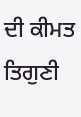ਦੀ ਕੀਮਤ
ਤਿਗੁਣੀ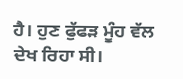ਹੈ। ਹੁਣ ਫੁੱਫੜ ਮੂੰਹ ਵੱਲ ਦੇਖ ਰਿਹਾ ਸੀ।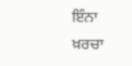ਇੰਨਾ ਖ਼ਰਚਾ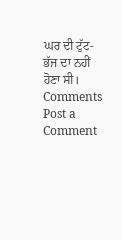ਘਰ ਦੀ ਟੁੱਟ-ਭੱਜ ਦਾ ਨਹੀਂ
ਹੋਣਾ ਸੀ।
Comments
Post a Comment